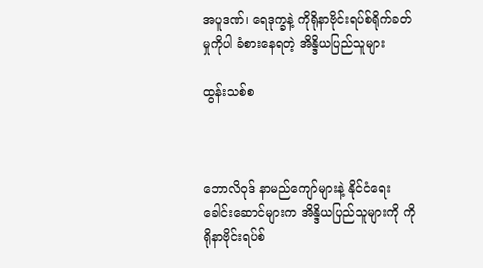အပူဒဏ်၊ ရေဒုက္ခနဲ့ ကိုရိုနာဗိုင်းရပ်စ်ရိုက်ခတ်မှုကိုပါ ခံစားနေရတဲ့ အိန္ဒိယပြည်သူများ

ထွန်းသစ်စ



ဘောလိဝုဒ် နာမည်ကျော်များနဲ့ နိုင်ငံရေးခေါင်းဆောင်များက အိန္ဒိယပြည်သူများကို ကိုရိုနာဗိုင်းရပ်စ်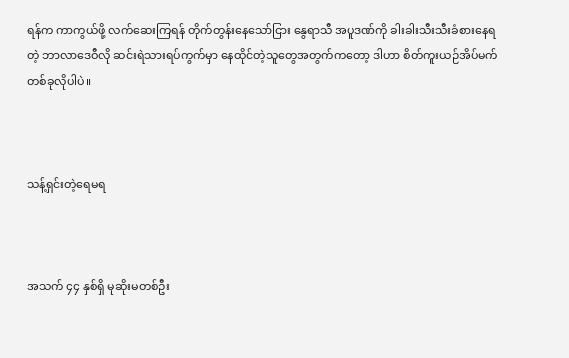ရန်က ကာကွယ်ဖို့ လက်ဆေးကြရန် တိုက်တွန်းနေသော်ငြား နွေရာသီ အပူဒဏ်ကို ခါးခါးသီးသီးခံစားနေရတဲ့ ဘာလာဒေဝီလို ဆင်းရဲသားရပ်ကွက်မှာ နေထိုင်တဲ့သူတွေအတွက်ကတော့ ဒါဟာ စိတ်ကူးယဉ်အိပ်မက်တစ်ခုလိုပါပဲ။



သန့်ရှင်းတဲ့ရေမရ



အသက် ၄၄ နှစ်ရှိ မုဆိုးမတစ်ဦး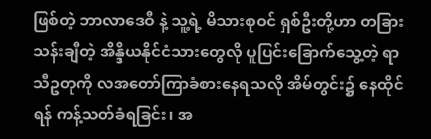ဖြစ်တဲ့ ဘာလာဒေဝီ နဲ့ သူ့ရဲ့ မိသားစုဝင် ရှစ်ဦးတို့ဟာ တခြား သန်းချီတဲ့ အိန္ဒိယနိုင်ငံသားတွေလို ပူပြင်းခြောက်သွေ့တဲ့ ရာသီဥတုကို လအတော်ကြာခံစားနေရသလို အိမ်တွင်း၌ နေထိုင်ရန် ကန့်သတ်ခံရခြင်း၊ အ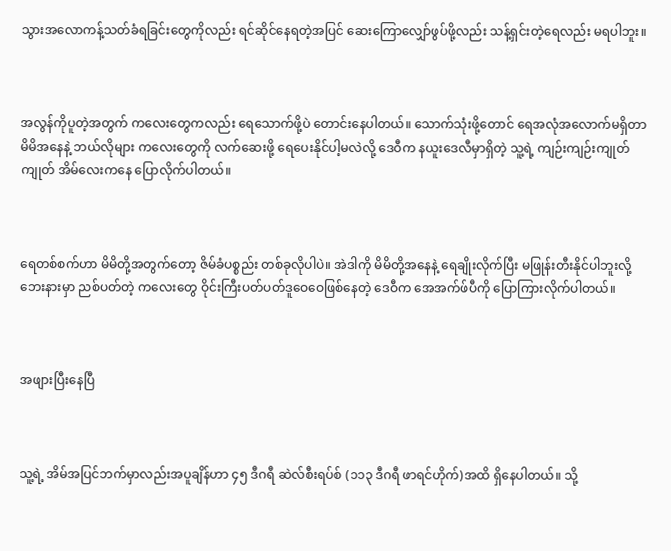သွားအလောကန့်သတ်ခံရခြင်းတွေကိုလည်း ရင်ဆိုင်နေရတဲ့အပြင် ဆေးကြောလျှော်ဖွပ်ဖို့လည်း သန့်ရှင်းတဲ့ရေလည်း မရပါဘူး။



အလွန်ကိုပူတဲ့အတွက် ကလေးတွေကလည်း ရေသောက်ဖို့ပဲ တောင်းနေပါတယ်။ သောက်သုံးဖို့တောင် ရေအလုံအလောက်မရှိတာ မိမိအနေနဲ့ ဘယ်လိုများ ကလေးတွေကို လက်ဆေးဖို့ ရေပေးနိုင်ပါ့မလဲလို့ ဒေဝီက နယူးဒေလီမှာရှိတဲ့ သူ့ရဲ့ ကျဉ်းကျဉ်းကျုတ်ကျုတ် အိမ်လေးကနေ ပြောလိုက်ပါတယ်။



ရေတစ်စက်ဟာ မိမိတို့အတွက်တော့ ဇိမ်ခံပစ္စည်း တစ်ခုလိုပါပဲ။ အဲဒါကို မိမိတို့အနေနဲ့ ရေချိုးလိုက်ပြီး မဖြုန်းတီးနိုင်ပါဘူးလို့ ဘေးနားမှာ ညစ်ပတ်တဲ့ ကလေးတွေ ဝိုင်းကြီးပတ်ပတ်ဒူဝေဝေဖြစ်နေတဲ့ ဒေဝီက အေအက်ဖ်ပီကို ပြောကြားလိုက်ပါတယ်။



အဖျားပြီးနေပြီ



သူ့ရဲ့ အိမ်အပြင်ဘက်မှာလည်းအပူချိန်ဟာ ၄၅ ဒီဂရီ ဆဲလ်စီးရပ်စ် (၁၁၃ ဒီဂရီ ဖာရင်ဟိုက်)အထိ ရှိနေပါတယ်။ သို့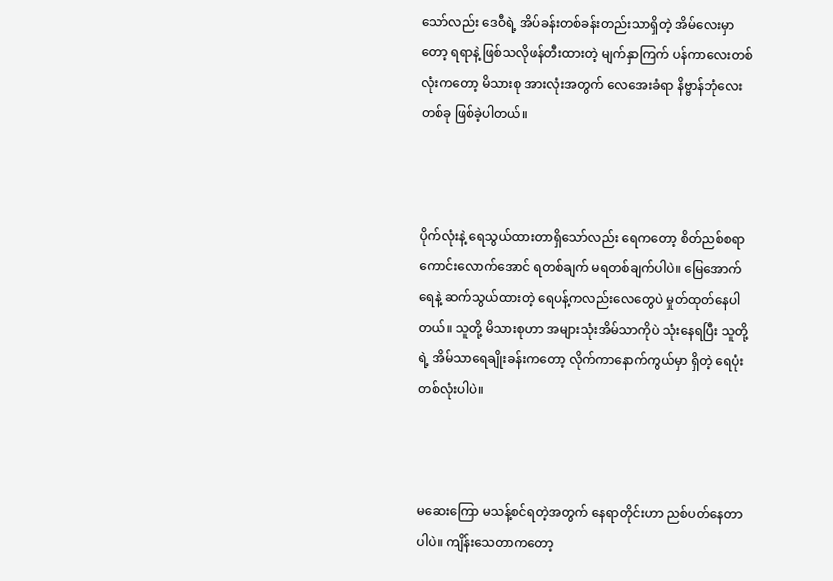သော်လည်း ဒေဝီရဲ့ အိပ်ခန်းတစ်ခန်းတည်းသာရှိတဲ့ အိမ်လေးမှာတော့ ရရာနဲ့ ဖြစ်သလိုဖန်တီးထားတဲ့ မျက်နှာကြက် ပန်ကာလေးတစ်လုံးကတော့ မိသားစု အားလုံးအတွက် လေအေးခံရာ နိဗ္ဗာန်ဘုံလေးတစ်ခု ဖြစ်ခဲ့ပါတယ်။



ပိုက်လုံးနဲ့ ရေသွယ်ထားတာရှိသော်လည်း ရေကတော့ စိတ်ညစ်စရာကောင်းလောက်အောင် ရတစ်ချက် မရတစ်ချက်ပါပဲ။ မြေအောက်ရေနဲ့ ဆက်သွယ်ထားတဲ့ ရေပန့်ကလည်းလေတွေပဲ မှုတ်ထုတ်နေပါတယ်။ သူတို့ မိသားစုဟာ အများသုံးအိမ်သာကိုပဲ သုံးနေရပြီး သူတို့ရဲ့ အိမ်သာရေချိုးခန်းကတော့ လိုက်ကာနောက်ကွယ်မှာ ရှိတဲ့ ရေပုံးတစ်လုံးပါပဲ။



မဆေးကြော မသန့်စင်ရတဲ့အတွက် နေရာတိုင်းဟာ ညစ်ပတ်နေတာပါပဲ။ ကျိန်းသေတာကတော့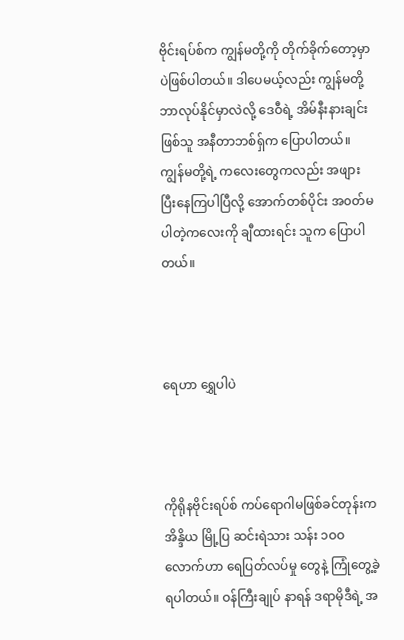ဗိုင်းရပ်စ်က ကျွန်မတို့ကို တိုက်ခိုက်တော့မှာပဲဖြစ်ပါတယ်။ ဒါပေမယ့်လည်း ကျွန်မတို့ဘာလုပ်နိုင်မှာလဲလို့ ဒေဝီရဲ့ အိမ်နီးနားချင်းဖြစ်သူ အနီတာဘစ်ရှ်က ပြောပါတယ်။ ကျွန်မတို့ရဲ့ ကလေးတွေကလည်း အဖျားပြီးနေကြပါပြီလို့ အောက်တစ်ပိုင်း အ၀တ်မပါတဲ့ကလေးကို ချီထားရင်း သူက ပြောပါတယ်။



ရေဟာ ရွှေပါပဲ



ကိုရိုနဗိုင်းရပ်စ် ကပ်ရောဂါမဖြစ်ခင်တုန်းက အိန္ဒိယ မြို့ပြ ဆင်းရဲသား သန်း ၁ဝဝ လောက်ဟာ ရေပြတ်လပ်မှု တွေနဲ့ ကြုံတွေ့ခဲ့ရပါတယ်။ ဝန်ကြီးချုပ် နာရန် ဒရာမိုဒီရဲ့ အ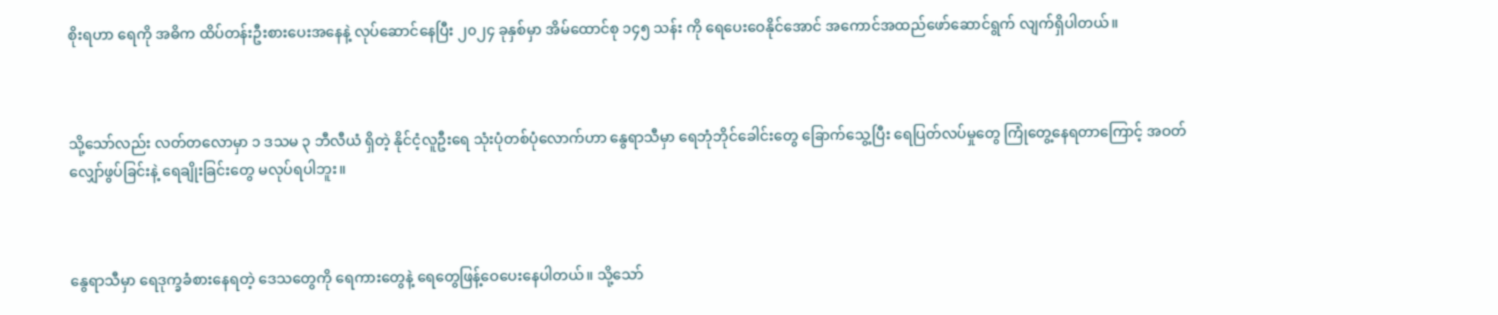စိုးရဟာ ရေကို အဓိက ထိပ်တန်းဦးစားပေးအနေနဲ့ လုပ်ဆောင်နေပြီး ၂၀၂၄ ခုနှစ်မှာ အိမ်ထောင်စု ၁၄၅ သန်း ကို ရေပေးဝေနိုင်အောင် အကောင်အထည်ဖော်ဆောင်ရွက် လျက်ရှိပါတယ်။



သို့သော်လည်း လတ်တလောမှာ ၁ ဒသမ ၃ ဘီလီယံ ရှိတဲ့ နိုင်ငံ့လူဦးရေ သုံးပုံတစ်ပုံလောက်ဟာ နွေရာသီမှာ ရေဘုံဘိုင်ခေါင်းတွေ ခြောက်သွေ့ပြီး ရေပြတ်လပ်မှုတွေ ကြုံတွေ့နေရတာကြောင့် အဝတ်လျှော်ဖွပ်ခြင်းနဲ့ ရေချိုးခြင်းတွေ မလုပ်ရပါဘူး။



နွေရာသီမှာ ရေဒုက္ခခံစားနေရတဲ့ ဒေသတွေကို ရေကားတွေနဲ့ ရေတွေဖြန့်ဝေပေးနေပါတယ်။ သို့သော်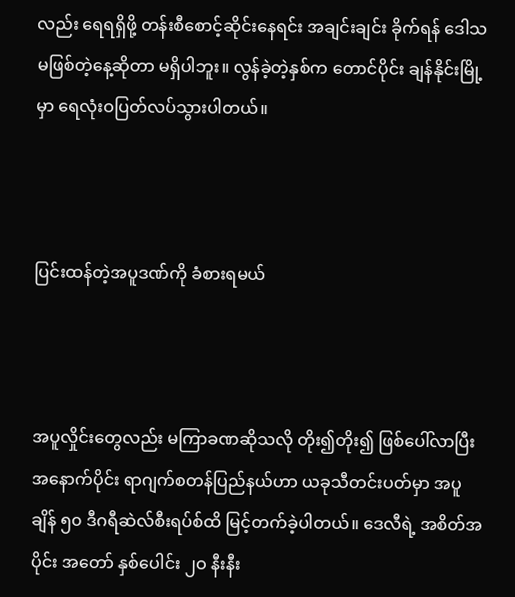လည်း ရေရရှိဖို့ တန်းစီစောင့်ဆိုင်းနေရင်း အချင်းချင်း ခိုက်ရန် ဒေါသမဖြစ်တဲ့နေ့ဆိုတာ မရှိပါဘူး။ လွန်ခဲ့တဲ့နှစ်က တောင်ပိုင်း ချန်နိုင်းမြို့မှာ ရေလုံးဝပြတ်လပ်သွားပါတယ်။



ပြင်းထန်တဲ့အပူဒဏ်ကို ခံစားရမယ်



အပူလှိုင်းတွေလည်း မကြာခဏဆိုသလို တိုး၍တိုး၍ ဖြစ်ပေါ်လာပြီး အနောက်ပိုင်း ရာဂျက်စတန်ပြည်နယ်ဟာ ယခုသီတင်းပတ်မှာ အပူချိန် ၅၀ ဒီဂရီဆဲလ်စီးရပ်စ်ထိ မြင့်တက်ခဲ့ပါတယ်။ ဒေလီရဲ့ အစိတ်အပိုင်း အတော် နှစ်ပေါင်း ၂ဝ နီးနီး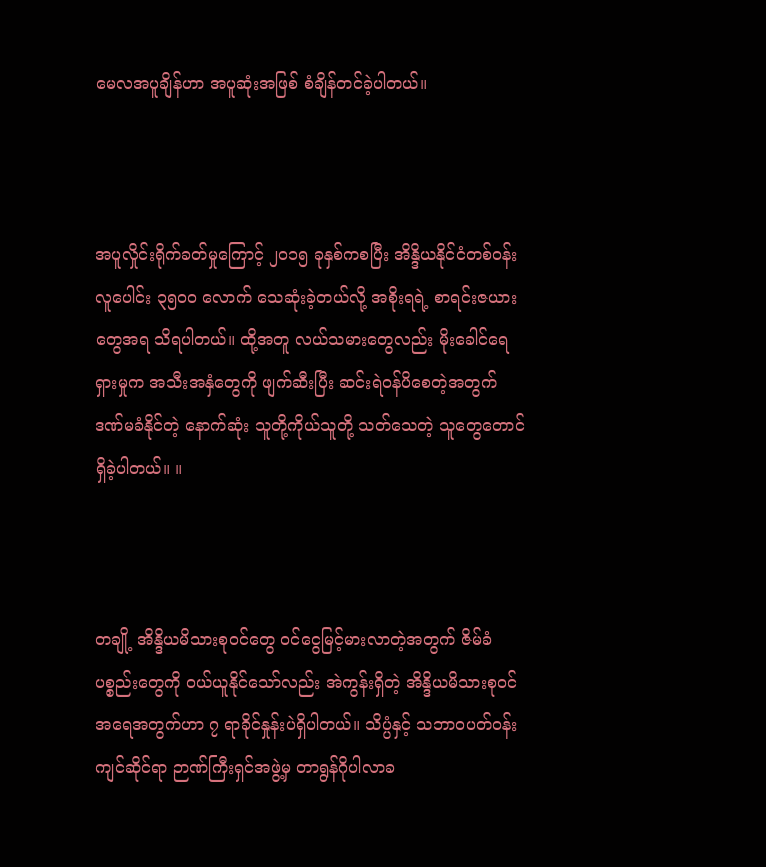မေလအပူချိန်ဟာ အပူဆုံးအဖြစ် စံချိန်တင်ခဲ့ပါတယ်။



အပူလှိုင်းရိုက်ခတ်မှုကြောင့် ၂၀၁၅ ခုနှစ်ကစပြီး အိန္ဒိယနိုင်ငံတစ်ဝန်း လူပေါင်း ၃၅၀၀ လောက် သေဆုံးခဲ့တယ်လို့ အစိုးရရဲ့ စာရင်းဇယားတွေအရ သိရပါတယ်။ ထို့အတူ လယ်သမားတွေလည်း မိုးခေါင်ရေရှားမှုက အသီးအနှံတွေကို ဖျက်ဆီးပြီး ဆင်းရဲဝန်ပိစေတဲ့အတွက် ဒဏ်မခံနိုင်တဲ့ နောက်ဆုံး သူတို့ကိုယ်သူတို့ သတ်သေတဲ့ သူတွေတောင် ရှိခဲ့ပါတယ်။ ။



တချို့ အိန္ဒိယမိသားစုဝင်တွေ ဝင်ငွေမြင့်မားလာတဲ့အတွက် ဇိမ်ခံပစ္စည်းတွေကို ဝယ်ယူနိုင်သော်လည်း အဲကွန်းရှိတဲ့ အိန္ဒိယမိသားစုဝင် အရေအတွက်ဟာ ၇ ရာခိုင်နှုန်းပဲရှိပါတယ်။ သိပ္ပံနှင့် သဘာဝပတ်ဝန်းကျင်ဆိုင်ရာ ဉာဏ်ကြီးရှင်အဖွဲ့မှ တာရွန်ဂိုပါလာခ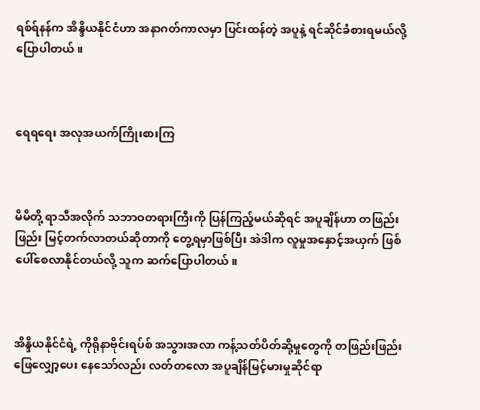ရစ်ရ်နန်က အိန္ဒိယနိုင်ငံဟာ အနာဂတ်ကာလမှာ ပြင်းထန်တဲ့ အပူနဲ့ ရင်ဆိုင်ခံစားရမယ်လို့ ပြောပါတယ်။



ရေရရေး အလုအယက်ကြိုးစားကြ



မိမိတို့ ရာသီအလိုက် သဘာဝတရားကြီးကို ပြန်ကြည့်မယ်ဆိုရင် အပူချိန်ဟာ တဖြည်းဖြည်း မြင့်တက်လာတယ်ဆိုတာကို တွေ့ရမှာဖြစ်ပြီး အဲဒါက လူမှုအနှောင့်အယှက် ဖြစ်ပေါ်စေလာနိုင်တယ်လို့ သူက ဆက်ပြောပါတယ်။



အိန္ဒိယနိုင်ငံရဲ့ ကိုရိုနာဗိုင်းရပ်စ် အသွားအလာ ကန့်သတ်ပိတ်ဆို့မှုတွေကို တဖြည်းဖြည်း ဖြေလျှော့ပေး နေသော်လည်း လတ်တလော အပူချိန်မြင့်မားမှုဆိုင်ရာ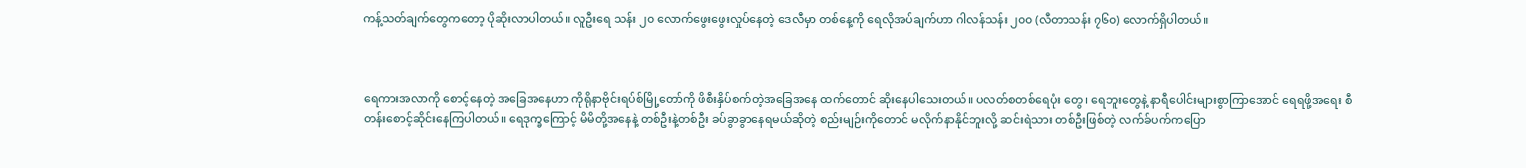ကန့်သတ်ချက်တွေကတော့ ပိုဆိုးလာပါတယ်။ လူဦးရေ သန်း ၂၀ လောက်ဖွေးဖွေးလှုပ်နေတဲ့ ဒေလီမှာ တစ်နေ့ကို ရေလိုအပ်ချက်ဟာ ဂါလန်သန်း ၂၀၀ (လီတာသန်း ၇၆၀) လောက်ရှိပါတယ်။



ရေကားအလာကို စောင့်နေတဲ့ အခြေအနေဟာ ကိုရိုနာဗိုင်းရပ်စ်မြို့တော်ကို ဖိစီးနှိပ်စက်တဲ့အခြေအနေ ထက်တောင် ဆိုးနေပါသေးတယ်။ ပလတ်စတစ်ရေပုံး တွေ၊ ရေဘူးတွေနဲ့ နာရီပေါင်းများစွာကြာအောင် ရေရဖို့အရေး စီတန်းစောင့်ဆိုင်းနေကြပါတယ်။ ရေဒုက္ခကြောင့် မိမိတို့အနေနဲ့ တစ်ဦးနဲ့တစ်ဦး ခပ်ခွာခွာနေရမယ်ဆိုတဲ့ စည်းမျဉ်းကိုတောင် မလိုက်နာနိုင်ဘူးလို့ ဆင်းရဲသား တစ်ဦးဖြစ်တဲ့ လက်ခ်ပက်ကပြော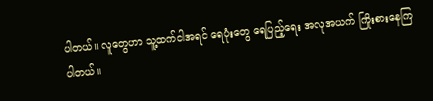ပါတယ်။ လူတွေဟာ သူ့ထက်ငါအရင် ရေပုံးတွေ ရေပြည့်ရေး အလုအယက် ကြိုးစားနေကြပါတယ်။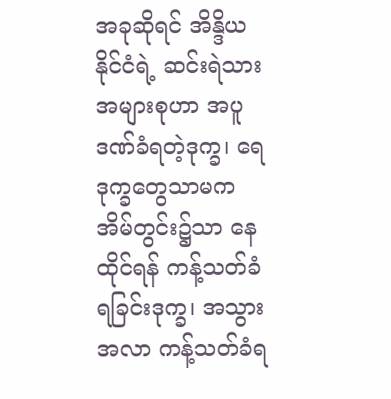အခုဆိုရင် အိန္ဒိယနိုင်ငံရဲ့ ဆင်းရဲသားအများစုဟာ အပူဒဏ်ခံရတဲ့ဒုက္ခ၊ ရေဒုက္ခတွေသာမက အိမ်တွင်း၌သာ နေထိုင်ရန် ကန့်သတ်ခံရခြင်းဒုက္ခ၊ အသွားအလာ ကန့်သတ်ခံရ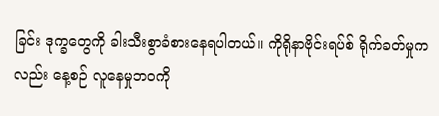ခြင်း ဒုက္ခတွေကို ခါးသီးစွာခံစားနေရပါတယ်။ ကိုရိုနာဗိုင်းရပ်စ် ရိုက်ခတ်မှုကလည်း နေ့စဉ် လူနေမှုဘဝကို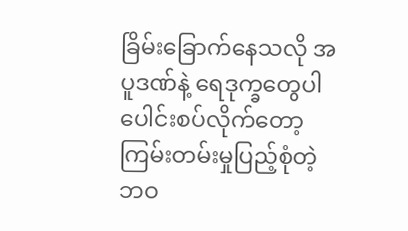ခြိမ်းခြောက်နေသလို အပူဒဏ်နဲ့ ရေဒုက္ခတွေပါ ပေါင်းစပ်လိုက်တော့ ကြမ်းတမ်းမှုပြည့်စုံတဲ့ ဘဝ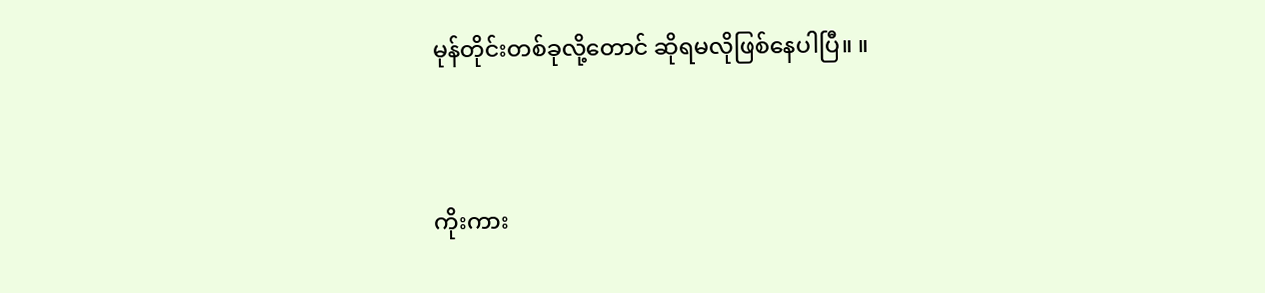မုန်တိုင်းတစ်ခုလို့တောင် ဆိုရမလိုဖြစ်နေပါပြီ။ ။



ကိုးကား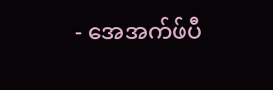- အေအက်ဖ်ပီ